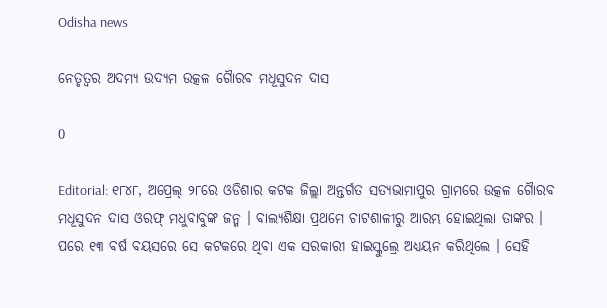Odisha news

ନେତୃତ୍ୱର ଅଦମ୍ୟ ଉଦ୍ୟମ ଉତ୍କଳ ଗୈାରବ ମଧୂସୁଦନ ଦାସ

0

Editorial: ୧୮୪୮, ଅପ୍ରେଲ୍ ୨୮ରେ ଓଡିଶାର କଟକ ଜିଲ୍ଲା ଅନ୍ତର୍ଗତ ସତ୍ୟଭାମାପୁର ଗ୍ରାମରେ ଉତ୍କଳ ଗୈାରବ ମଧୂସୁଦନ ଦାସ ଓରଫ୍ ମଧୁବାବୁଙ୍କ ଜନ୍ମ । ବାଲ୍ୟଶିକ୍ଷା ପ୍ରଥମେ ଚାଟଶାଳୀରୁ ଆରମ୍ଭ ହୋଇଥିଲା ତାଙ୍କର । ପରେ ୧୩ ବର୍ଷ ବୟସରେ ସେ କଟକରେ ଥିବା ଏକ ସରକାରୀ ହାଇସ୍କୁଲ୍ରେ ଅଧ୍ୟୟନ କରିଥିଲେ । ସେହି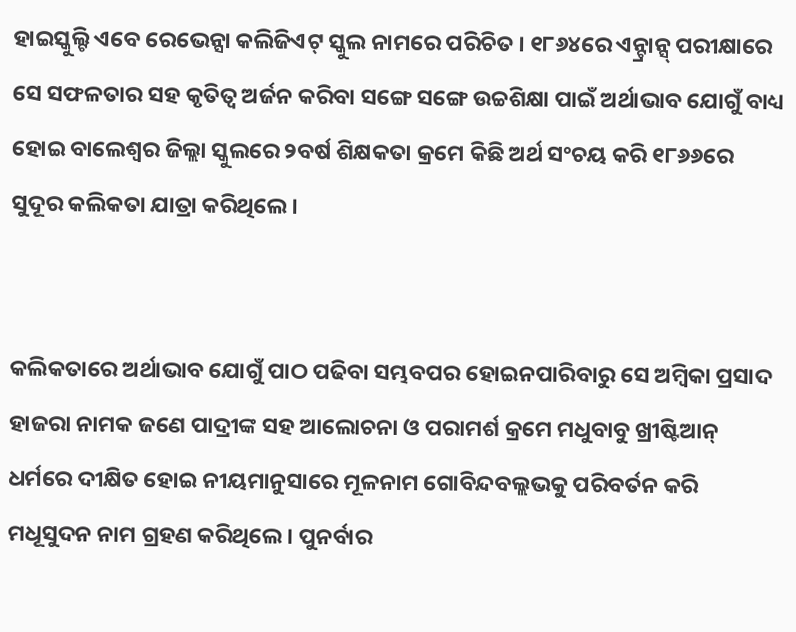ହାଇସ୍କୁଲ୍ଟି ଏବେ ରେଭେନ୍ସା କଲିଜିଏଟ୍ ସ୍କୁଲ ନାମରେ ପରିଚିତ । ୧୮୬୪ରେ ଏନ୍ଟ୍ରାନ୍ସ୍ ପରୀକ୍ଷାରେ ସେ ସଫଳତାର ସହ କୃତିତ୍ୱ ଅର୍ଜନ କରିବା ସଙ୍ଗେ ସଙ୍ଗେ ଉଚ୍ଚଶିକ୍ଷା ପାଇଁ ଅର୍ଥାଭାବ ଯୋଗୁଁ ବାଧ୍ୟ ହୋଇ ବାଲେଶ୍ୱର ଜିଲ୍ଲା ସ୍କୁଲରେ ୨ବର୍ଷ ଶିକ୍ଷକତା କ୍ରମେ କିଛି ଅର୍ଥ ସଂଚୟ କରି ୧୮୬୬ରେ ସୁଦୂର କଲିକତା ଯାତ୍ରା କରିଥିଲେ ।


କଲିକତାରେ ଅର୍ଥାଭାବ ଯୋଗୁଁ ପାଠ ପଢିବା ସମ୍ଭବପର ହୋଇନପାରିବାରୁ ସେ ଅମ୍ବିକା ପ୍ରସାଦ ହାଜରା ନାମକ ଜଣେ ପାଦ୍ରୀଙ୍କ ସହ ଆଲୋଚନା ଓ ପରାମର୍ଶ କ୍ରମେ ମଧୁବାବୁ ଖ୍ରୀଷ୍ଟିଆନ୍ ଧର୍ମରେ ଦୀକ୍ଷିତ ହୋଇ ନୀୟମାନୁସାରେ ମୂଳନାମ ଗୋବିନ୍ଦବଲ୍ଲଭକୁ ପରିବର୍ତନ କରି ମଧୂସୁଦନ ନାମ ଗ୍ରହଣ କରିଥିଲେ । ପୁନର୍ବାର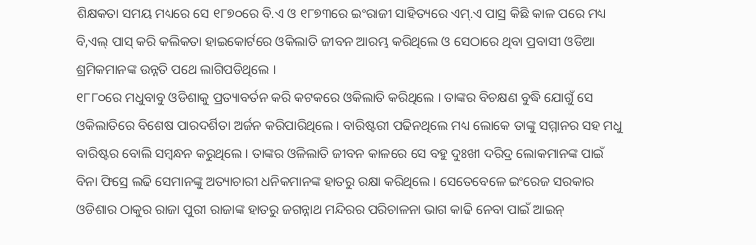ଶିକ୍ଷକତା ସମୟ ମଧ୍ୟରେ ସେ ୧୮୭୦ରେ ବି.ଏ ଓ ୧୮୭୩ରେ ଇଂରାଜୀ ସାହିତ୍ୟରେ ଏମ୍.ଏ ପାସ୍ର କିଛି କାଳ ପରେ ମଧ୍ୟ ବି,ଏଲ୍ ପାସ୍ କରି କଲିକତା ହାଇକୋର୍ଟରେ ଓକିଲାତି ଜୀବନ ଆରମ୍ଭ କରିଥିଲେ ଓ ସେଠାରେ ଥିବା ପ୍ରବାସୀ ଓଡିଆ ଶ୍ରମିକମାନଙ୍କ ଉନ୍ନତି ପଥେ ଲାଗିପଡିଥିଲେ ।
୧୮୮୦ରେ ମଧୁବାବୁ ଓଡିଶାକୁ ପ୍ରତ୍ୟାବର୍ତନ କରି କଟକରେ ଓକିଲାତି କରିଥିଲେ । ତାଙ୍କର ବିଚକ୍ଷଣ ବୁଦ୍ଧି ଯୋଗୁଁ ସେ ଓକିଲାତିରେ ବିଶେଷ ପାରଦର୍ଶିତା ଅର୍ଜନ କରିପାରିଥିଲେ । ବାରିଷ୍ଟରୀ ପଢିନଥିଲେ ମଧ୍ୟ ଲୋକେ ତାଙ୍କୁ ସମ୍ମାନର ସହ ମଧୁ ବାରିଷ୍ଟର ବୋଲି ସମ୍ବନ୍ଧନ କରୁଥିଲେ । ତାଙ୍କର ଓଳିଲାତି ଜୀବନ କାଳରେ ସେ ବହୁ ଦୁଃଖୀ ଦରିଦ୍ର ଲୋକମାନଙ୍କ ପାଇଁ ବିନା ଫିସ୍ରେ ଲଢି ସେମାନଙ୍କୁ ଅତ୍ୟାଚାରୀ ଧନିକମାନଙ୍କ ହାତରୁ ରକ୍ଷା କରିଥିଲେ । ସେତେବେଳେ ଇଂରେଜ ସରକାର ଓଡିଶାର ଠାକୁର ରାଜା ପୁରୀ ରାଜାଙ୍କ ହାତରୁ ଜଗନ୍ନାଥ ମନ୍ଦିରର ପରିଚାଳନା ଭାଗ କାଢି ନେବା ପାଇଁ ଆଇନ୍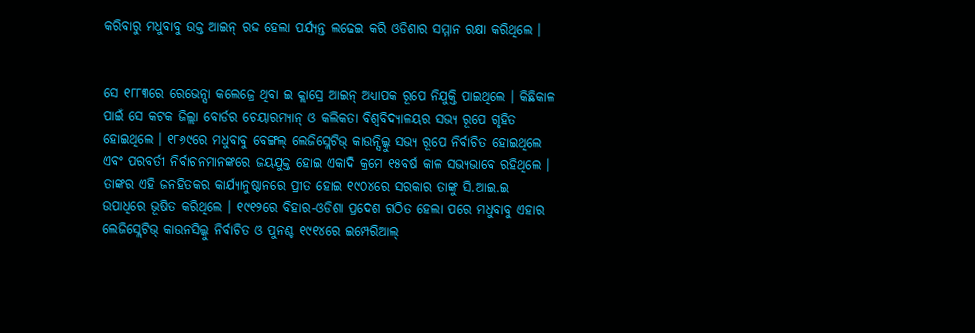କରିବାରୁ ମଧୁବାବୁ ଉକ୍ତ ଆଇନ୍ ରଦ୍ଦ ହେଲା ପର୍ଯ୍ୟନ୍ତ ଲଢେଇ କରି ଓଡିଶାର ସମ୍ମାନ ରକ୍ଷା କରିଥିଲେ ।


ସେ ୧୮୮୩ରେ ରେଭେନ୍ସା କଲେଜ୍ରେ ଥିବା ଇ କ୍ଲାସ୍ରେ ଆଇନ୍ ଅଧ୍ୟାପକ ରୂପେ ନିଯୁକ୍ତି ପାଇଥିଲେ । କିଛିକାଳ ପାଇଁ ସେ କଟକ ଜିଲ୍ଲା ବୋର୍ଡର ଚେୟାରମ୍ୟାନ୍ ଓ କଲିକତା ବିଶ୍ୱବିଦ୍ୟାଳୟର ସଭ୍ୟ ରୂପେ ଗୃହିତ ହୋଇଥିଲେ । ୧୮୬୯ରେ ମଧୁବାବୁ ବେଙ୍ଗଲ୍ ଲେଜିସ୍ଲେଟିଭ୍ କାଉନ୍ସିଲ୍କୁ ସଭ୍ୟ ରୂପେ ନିର୍ବାଚିତ ହୋଇଥିଲେ ଏବଂ ପରବର୍ତୀ ନିର୍ବାଚନମାନଙ୍କରେ ଜୟଯୁକ୍ତ ହୋଇ ଏକାଦି କ୍ରମେ ୧୫ବର୍ଷ କାଳ ସଭ୍ୟଭାବେ ରହିଥିଲେ । ତାଙ୍କର ଏହି ଜନହିତକର କାର୍ଯ୍ୟାନୁଷ୍ଠାନରେ ପ୍ରୀତ ହୋଇ ୧୯୦୪ରେ ସରକାର ତାଙ୍କୁ ସି.ଆଇ.ଇ ଉପାଧିରେ ଭୂଷିତ କରିଥିଲେ । ୧୯୧୨ରେ ବିହାର-ଓଡିଶା ପ୍ରଦେଶ ଗଠିତ ହେଲା ପରେ ମଧୁବାବୁ ଏହାର ଲେଜିସ୍ଲେଟିଭ୍ କାଉନସିଲ୍କୁ ନିର୍ବାଚିତ ଓ ପୁନଶ୍ଚ ୧୯୧୪ରେ ଇମ୍ପେରିଆଲ୍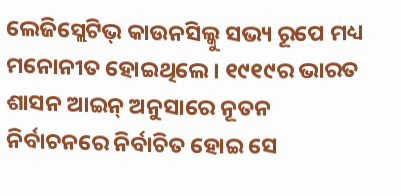ଲେଜିସ୍ଲେଟିଭ୍ କାଉନସିଲ୍କୁ ସଭ୍ୟ ରୂପେ ମଧ୍ୟ ମନୋନୀତ ହୋଇଥିଲେ । ୧୯୧୯ର ଭାରତ ଶାସନ ଆଇନ୍ ଅନୁସାରେ ନୂତନ ନିର୍ବାଚନରେ ନିର୍ବାଚିତ ହୋଇ ସେ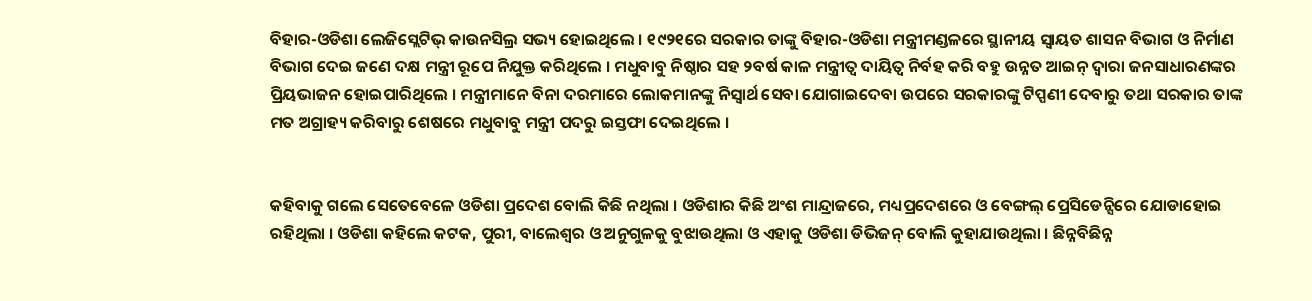ବିହାର-ଓଡିଶା ଲେଜିସ୍ଲେଟିଭ୍ କାଉନସିଲ୍ର ସଭ୍ୟ ହୋଇଥିଲେ । ୧୯୨୧ରେ ସରକାର ତାଙ୍କୁ ବିହାର-ଓଡିଶା ମନ୍ତ୍ରୀମଣ୍ଡଳରେ ସ୍ଥାନୀୟ ସ୍ୱାୟତ ଶାସନ ବିଭାଗ ଓ ନିର୍ମାଣ ବିଭାଗ ଦେଇ ଜଣେ ଦକ୍ଷ ମନ୍ତ୍ରୀ ରୂପେ ନିଯୁକ୍ତ କରିଥିଲେ । ମଧୁବାବୁ ନିଷ୍ଠାର ସହ ୨ବର୍ଷ କାଳ ମନ୍ତ୍ରୀତ୍ୱ ଦାୟିତ୍ୱ ନିର୍ବହ କରି ବହୁ ଉନ୍ନତ ଆଇନ୍ ଦ୍ୱାରା ଜନସାଧାରଣଙ୍କର ପ୍ରିୟଭାଜନ ହୋଇପାରିଥିଲେ । ମନ୍ତ୍ରୀମାନେ ବିନା ଦରମାରେ ଲୋକମାନଙ୍କୁ ନିସ୍ୱାର୍ଥ ସେବା ଯୋଗାଇଦେବା ଉପରେ ସରକାରଙ୍କୁ ଟିପ୍ପଣୀ ଦେବାରୁ ତଥା ସରକାର ତାଙ୍କ ମତ ଅଗ୍ରାହ୍ୟ କରିବାରୁ ଶେଷରେ ମଧୁବାବୁ ମନ୍ତ୍ରୀ ପଦରୁ ଇସ୍ତଫା ଦେଇଥିଲେ ।


କହିବାକୁ ଗଲେ ସେତେବେଳେ ଓଡିଶା ପ୍ରଦେଶ ବୋଲି କିଛି ନଥିଲା । ଓଡିଶାର କିଛି ଅଂଶ ମାନ୍ଦ୍ରାଜରେ, ମଧ୍ୟପ୍ରଦେଶରେ ଓ ବେଙ୍ଗଲ୍ ପ୍ରେସିଡେନ୍ସିରେ ଯୋଡାହୋଇ ରହିଥିଲା । ଓଡିଶା କହିଲେ କଟକ, ପୁରୀ, ବାଲେଶ୍ୱର ଓ ଅନୁଗୁଳକୁ ବୁଝାଉଥିଲା ଓ ଏହାକୁ ଓଡିଶା ଡିଭିଜନ୍ ବୋଲି କୁହାଯାଉଥିଲା । ଛିନ୍ନବିଛିନ୍ନ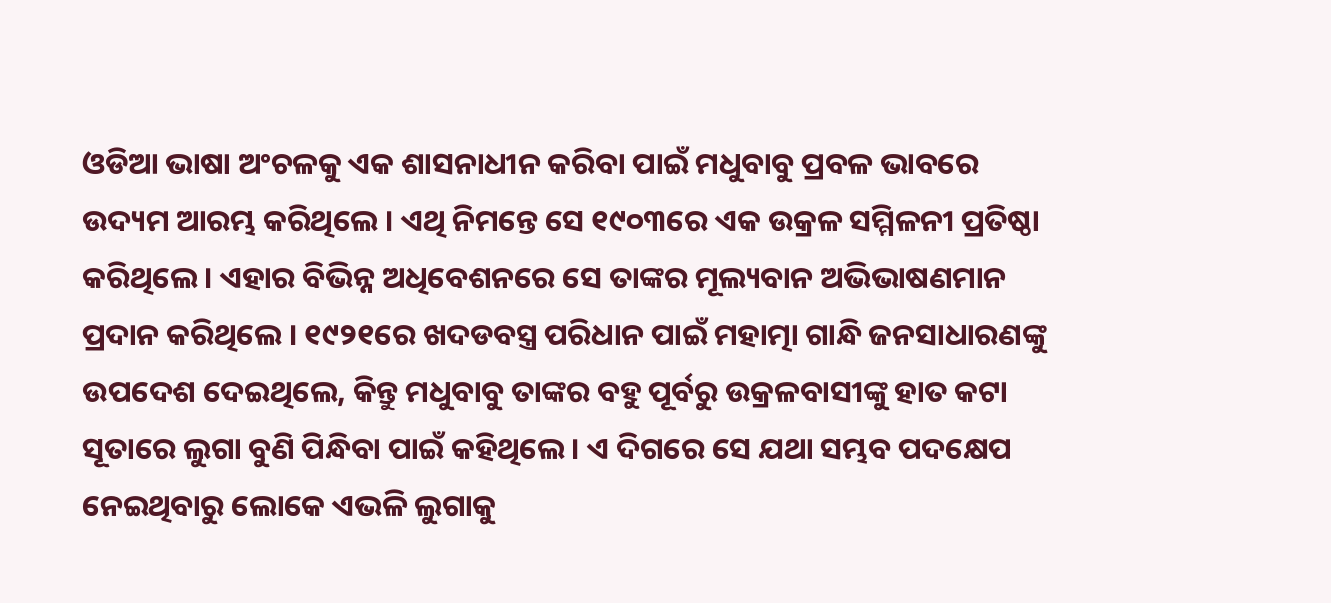ଓଡିଆ ଭାଷା ଅଂଚଳକୁ ଏକ ଶାସନାଧୀନ କରିବା ପାଇଁ ମଧୁବାବୁ ପ୍ରବଳ ଭାବରେ ଉଦ୍ୟମ ଆରମ୍ଭ କରିଥିଲେ । ଏଥି ନିମନ୍ତେ ସେ ୧୯୦୩ରେ ଏକ ଉକ୍ରଳ ସମ୍ମିଳନୀ ପ୍ରତିଷ୍ଠା କରିଥିଲେ । ଏହାର ବିଭିନ୍ନ ଅଧିବେଶନରେ ସେ ତାଙ୍କର ମୂଲ୍ୟବାନ ଅଭିଭାଷଣମାନ ପ୍ରଦାନ କରିଥିଲେ । ୧୯୨୧ରେ ଖଦଡବସ୍ତ୍ର ପରିଧାନ ପାଇଁ ମହାତ୍ମା ଗାନ୍ଧି ଜନସାଧାରଣଙ୍କୁ ଉପଦେଶ ଦେଇଥିଲେ, କିନ୍ତୁ ମଧୁବାବୁ ତାଙ୍କର ବହୁ ପୂର୍ବରୁ ଉକ୍ରଳବାସୀଙ୍କୁ ହାତ କଟା ସୂତାରେ ଲୁଗା ବୁଣି ପିନ୍ଧିବା ପାଇଁ କହିଥିଲେ । ଏ ଦିଗରେ ସେ ଯଥା ସମ୍ଭବ ପଦକ୍ଷେପ ନେଇଥିବାରୁ ଲୋକେ ଏଭଳି ଲୁଗାକୁ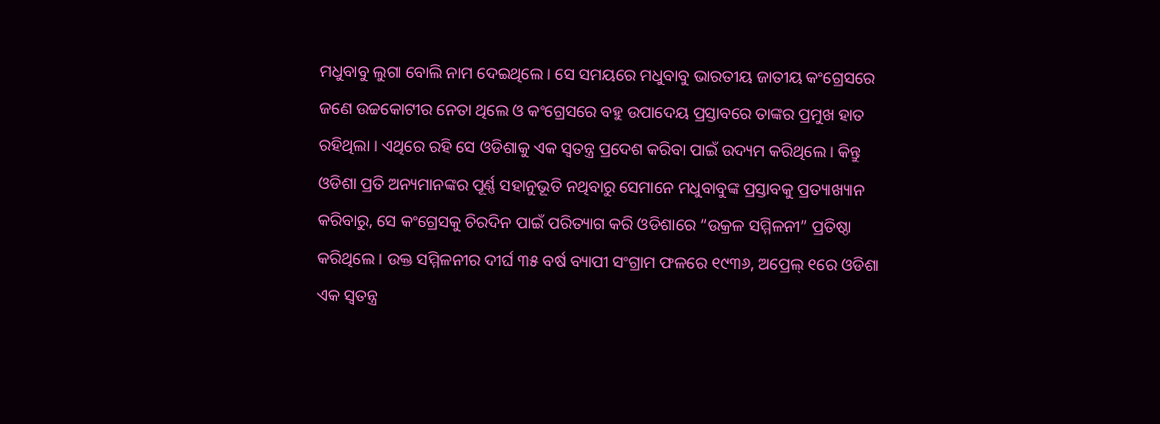ମଧୁବାବୁ ଲୁଗା ବୋଲି ନାମ ଦେଇଥିଲେ । ସେ ସମୟରେ ମଧୁବାବୁ ଭାରତୀୟ ଜାତୀୟ କଂଗ୍ରେସରେ ଜଣେ ଉଚ୍ଚକୋଟୀର ନେତା ଥିଲେ ଓ କଂଗ୍ରେସରେ ବହୁ ଉପାଦେୟ ପ୍ରସ୍ତାବରେ ତାଙ୍କର ପ୍ରମୁଖ ହାତ ରହିଥିଲା । ଏଥିରେ ରହି ସେ ଓଡିଶାକୁ ଏକ ସ୍ୱତନ୍ତ୍ର ପ୍ରଦେଶ କରିବା ପାଇଁ ଉଦ୍ୟମ କରିଥିଲେ । କିନ୍ତୁ ଓଡିଶା ପ୍ରତି ଅନ୍ୟମାନଙ୍କର ପୂର୍ଣ୍ଣ ସହାନୁଭୂତି ନଥିବାରୁ ସେମାନେ ମଧୁବାବୁଙ୍କ ପ୍ରସ୍ତାବକୁ ପ୍ରତ୍ୟାଖ୍ୟାନ କରିବାରୁ, ସେ କଂଗ୍ରେସକୁ ଚିରଦିନ ପାଇଁ ପରିତ୍ୟାଗ କରି ଓଡିଶାରେ “ଉକ୍ରଳ ସମ୍ମିଳନୀ” ପ୍ରତିଷ୍ଠା କରିଥିଲେ । ଉକ୍ତ ସମ୍ମିଳନୀର ଦୀର୍ଘ ୩୫ ବର୍ଷ ବ୍ୟାପୀ ସଂଗ୍ରାମ ଫଳରେ ୧୯୩୬, ଅପ୍ରେଲ୍ ୧ରେ ଓଡିଶା ଏକ ସ୍ୱତନ୍ତ୍ର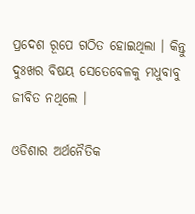ପ୍ରଦେଶ ରୂପେ ଗଠିତ ହୋଇଥିଲା । କିନ୍ତୁ ଦୁଃଖର ବିଷୟ ସେତେବେଳକୁ ମଧୁବାବୁ ଜୀବିତ ନଥିଲେ ।

ଓଡିଶାର ଅର୍ଥନୈତିକ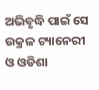ଅଭିବୃଦ୍ଧି ପାଇଁ ସେ ଉକ୍ରଳ ଟ୍ୟାନେରୀ ଓ ଓଡିଶା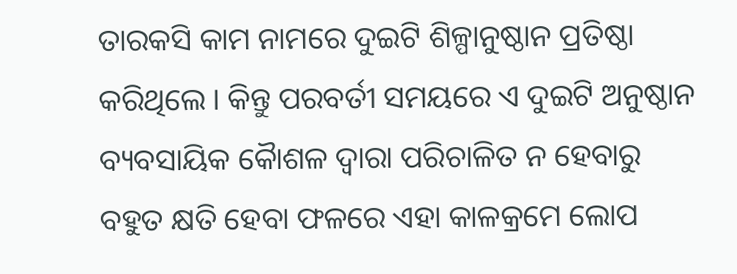ତାରକସି କାମ ନାମରେ ଦୁଇଟି ଶିଳ୍ପାନୁଷ୍ଠାନ ପ୍ରତିଷ୍ଠା କରିଥିଲେ । କିନ୍ତୁ ପରବର୍ତୀ ସମୟରେ ଏ ଦୁଇଟି ଅନୁଷ୍ଠାନ ବ୍ୟବସାୟିକ କୈାଶଳ ଦ୍ୱାରା ପରିଚାଳିତ ନ ହେବାରୁ ବହୁତ କ୍ଷତି ହେବା ଫଳରେ ଏହା କାଳକ୍ରମେ ଲୋପ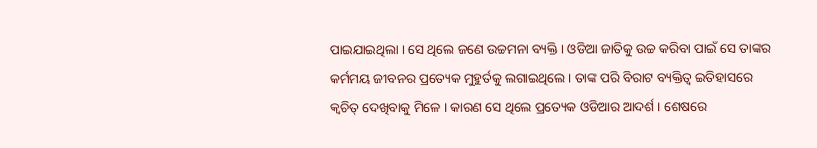ପାଇଯାଇଥିଲା । ସେ ଥିଲେ ଜଣେ ଉଚ୍ଚମନା ବ୍ୟକ୍ତି । ଓଡିଆ ଜାତିକୁ ଉଚ୍ଚ କରିବା ପାଇଁ ସେ ତାଙ୍କର କର୍ମମୟ ଜୀବନର ପ୍ରତ୍ୟେକ ମୁହୁର୍ତକୁ ଲଗାଇଥିଲେ । ତାଙ୍କ ପରି ବିରାଟ ବ୍ୟକ୍ତିତ୍ୱ ଇତିହାସରେ କ୍ୱଚିତ୍ ଦେଖିବାକୁ ମିଳେ । କାରଣ ସେ ଥିଲେ ପ୍ରତ୍ୟେକ ଓଡିଆର ଆଦର୍ଶ । ଶେଷରେ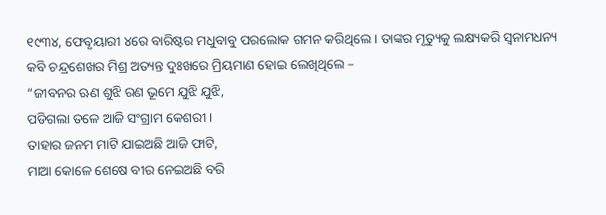୧୯୩୪, ଫେବୃୟାରୀ ୪ରେ ବାରିଷ୍ଟର ମଧୁବାବୁ ପରଲୋକ ଗମନ କରିଥିଲେ । ତାଙ୍କର ମୃତ୍ୟୁକୁ ଲକ୍ଷ୍ୟକରି ସ୍ୱନାମଧନ୍ୟ କବି ଚନ୍ଦ୍ରଶେଖର ମିଶ୍ର ଅତ୍ୟନ୍ତ ଦୁଃଖରେ ମ୍ରିୟମାଣ ହୋଇ ଲେଖିଥିଲେ –
“ଜୀବନର ଋଣ ଶୁଝି ରଣ ଭୂମେ ଯୁଝି ଯୁଝି,
ପଡିଗଲା ତଳେ ଆଜି ସଂଗ୍ରାମ କେଶରୀ ।
ତାହାର ଜନମ ମାଟି ଯାଇଅଛି ଆଜି ଫାଟି,
ମାଆ କୋଳେ ଶେଷେ ବୀର ନେଇଅଛି ବରି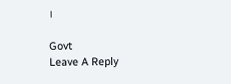।

Govt
Leave A Reply